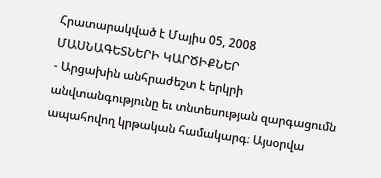Հրատարակված է Մայիս 05, 2008
ՄԱՍՆԱԳԵՏՆԵՐԻ ԿԱՐԾԻՔՆԵՐ
- Արցախին անհրաժեշտ է երկրի անվտանգությունը եւ տնտեսության զարգացումն ապահովող կրթական համակարգ։ Այսօրվա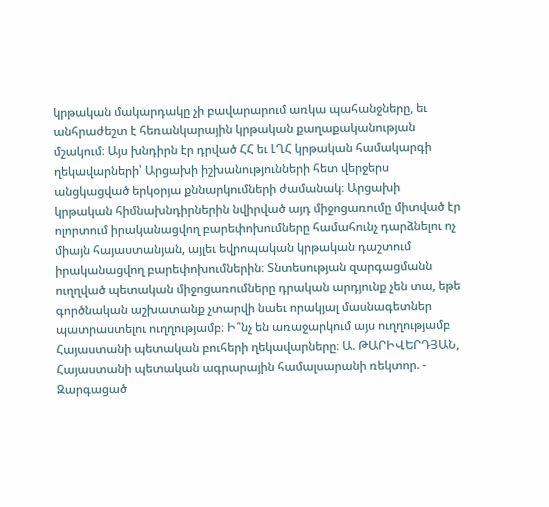կրթական մակարդակը չի բավարարում առկա պահանջները, եւ անհրաժեշտ է հեռանկարային կրթական քաղաքականության մշակում։ Այս խնդիրն էր դրված ՀՀ եւ ԼՂՀ կրթական համակարգի ղեկավարների՝ Արցախի իշխանությունների հետ վերջերս անցկացված երկօրյա քննարկումների ժամանակ։ Արցախի կրթական հիմնախնդիրներին նվիրված այդ միջոցառումը միտված էր ոլորտում իրականացվող բարեփոխումները համահունչ դարձնելու ոչ միայն հայաստանյան, այլեւ եվրոպական կրթական դաշտում իրականացվող բարեփոխումներին։ Տնտեսության զարգացմանն ուղղված պետական միջոցառումները դրական արդյունք չեն տա, եթե գործնական աշխատանք չտարվի նաեւ որակյալ մասնագետներ պատրաստելու ուղղությամբ։ Ի՞նչ են առաջարկում այս ուղղությամբ Հայաստանի պետական բուհերի ղեկավարները։ Ա. ԹԱՐԻՎԵՐԴՅԱՆ, Հայաստանի պետական ագրարային համալսարանի ռեկտոր. - Զարգացած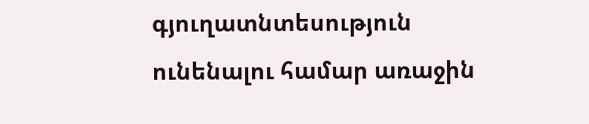գյուղատնտեսություն ունենալու համար առաջին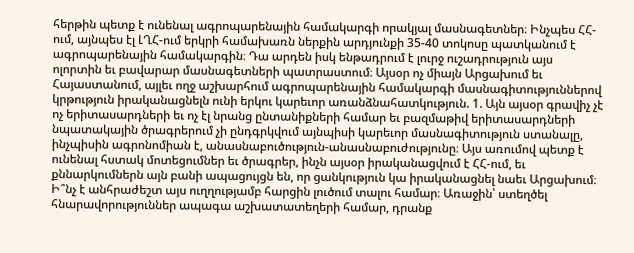հերթին պետք է ունենալ ագրոպարենային համակարգի որակյալ մասնագետներ։ Ինչպես ՀՀ-ում, այնպես էլ ԼՂՀ-ում երկրի համախառն ներքին արդյունքի 35-40 տոկոսը պատկանում է ագրոպարենային համակարգին։ Դա արդեն իսկ ենթադրում է լուրջ ուշադրություն այս ոլորտին եւ բավարար մասնագետների պատրաստում։ Այսօր ոչ միայն Արցախում եւ Հայաստանում, այլեւ ողջ աշխարհում ագրոպարենային համակարգի մասնագիտություններով կրթություն իրականացնելն ունի երկու կարեւոր առանձնահատկություն. 1. Այն այսօր գրավիչ չէ ոչ երիտասարդների եւ ոչ էլ նրանց ընտանիքների համար եւ բազմաթիվ երիտասարդների նպատակային ծրագրերում չի ընդգրկվում այնպիսի կարեւոր մասնագիտություն ստանալը, ինչպիսին ագրոնոմիան է, անասնաբուծություն-անասնաբուժությունը։ Այս առումով պետք է ունենալ հստակ մոտեցումներ եւ ծրագրեր, ինչն այսօր իրականացվում է ՀՀ-ում, եւ քննարկումներն այն բանի ապացույցն են, որ ցանկություն կա իրականացնել նաեւ Արցախում։ Ի՞նչ է անհրաժեշտ այս ուղղությամբ հարցին լուծում տալու համար։ Առաջին՝ ստեղծել հնարավորություններ ապագա աշխատատեղերի համար, դրանք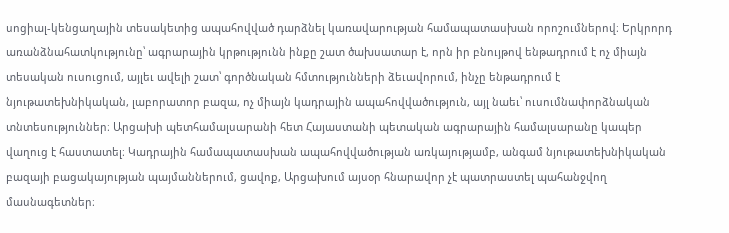սոցիալ-կենցաղային տեսակետից ապահովված դարձնել կառավարության համապատասխան որոշումներով։ Երկրորդ առանձնահատկությունը՝ ագրարային կրթությունն ինքը շատ ծախսատար է, որն իր բնույթով ենթադրում է ոչ միայն տեսական ուսուցում, այլեւ ավելի շատ՝ գործնական հմտությունների ձեւավորում, ինչը ենթադրում է նյութատեխնիկական, լաբորատոր բազա, ոչ միայն կադրային ապահովվածություն, այլ նաեւ՝ ուսումնափորձնական տնտեսություններ։ Արցախի պետհամալսարանի հետ Հայաստանի պետական ագրարային համալսարանը կապեր վաղուց է հաստատել։ Կադրային համապատասխան ապահովվածության առկայությամբ, անգամ նյութատեխնիկական բազայի բացակայության պայմաններում, ցավոք, Արցախում այսօր հնարավոր չէ պատրաստել պահանջվող մասնագետներ։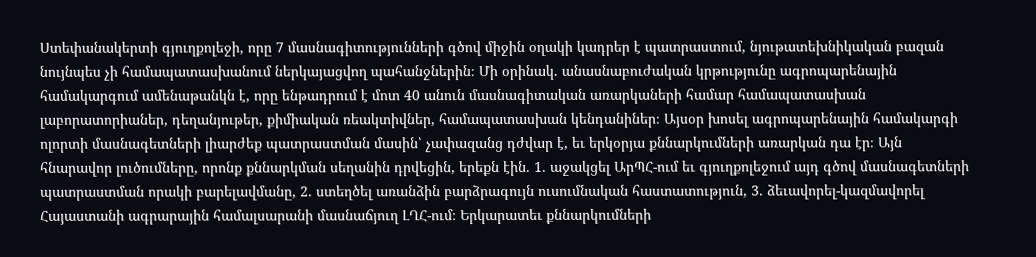Ստեփանակերտի գյուղքոլեջի, որը 7 մասնագիտությունների գծով միջին օղակի կադրեր է պատրաստում, նյութատեխնիկական բազան նույնպես չի համապատասխանում ներկայացվող պահանջներին։ Մի օրինակ. անասնաբուժական կրթությունը ագրոպարենային համակարգում ամենաթանկն է, որը ենթադրում է մոտ 40 անուն մասնագիտական առարկաների համար համապատասխան լաբորատորիաներ, դեղանյութեր, քիմիական ռեակտիվներ, համապատասխան կենդանիներ։ Այսօր խոսել ագրոպարենային համակարգի ոլորտի մասնագետների լիարժեք պատրաստման մասին՝ չափազանց դժվար է, եւ երկօրյա քննարկումների առարկան դա էր։ Այն հնարավոր լուծումները, որոնք քննարկման սեղանին դրվեցին, երեքն էին. 1. աջակցել ԱրՊՀ-ում եւ գյուղքոլեջում այդ գծով մասնագետների պատրաստման որակի բարելավմանը, 2. ստեղծել առանձին բարձրագույն ուսումնական հաստատություն, 3. ձեւավորել-կազմավորել Հայաստանի ագրարային համալսարանի մասնաճյուղ ԼՂՀ-ում։ Երկարատեւ քննարկումների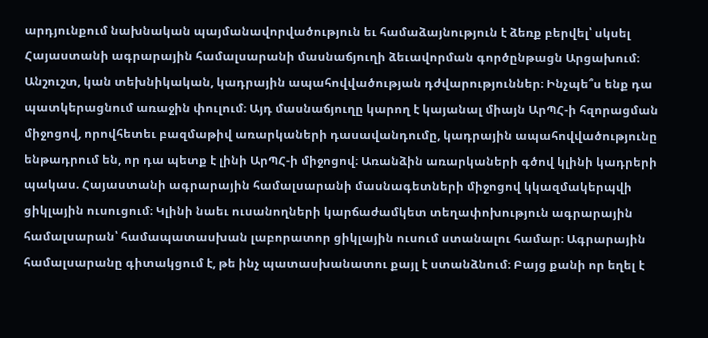արդյունքում նախնական պայմանավորվածություն եւ համաձայնություն է ձեռք բերվել՝ սկսել Հայաստանի ագրարային համալսարանի մասնաճյուղի ձեւավորման գործընթացն Արցախում։ Անշուշտ, կան տեխնիկական, կադրային ապահովվածության դժվարություններ։ Ինչպե՞ս ենք դա պատկերացնում առաջին փուլում։ Այդ մասնաճյուղը կարող է կայանալ միայն ԱրՊՀ-ի հզորացման միջոցով, որովհետեւ բազմաթիվ առարկաների դասավանդումը, կադրային ապահովվածությունը ենթադրում են, որ դա պետք է լինի ԱրՊՀ-ի միջոցով։ Առանձին առարկաների գծով կլինի կադրերի պակաս. Հայաստանի ագրարային համալսարանի մասնագետների միջոցով կկազմակերպվի ցիկլային ուսուցում։ Կլինի նաեւ ուսանողների կարճաժամկետ տեղափոխություն ագրարային համալսարան՝ համապատասխան լաբորատոր ցիկլային ուսում ստանալու համար։ Ագրարային համալսարանը գիտակցում է, թե ինչ պատասխանատու քայլ է ստանձնում։ Բայց քանի որ եղել է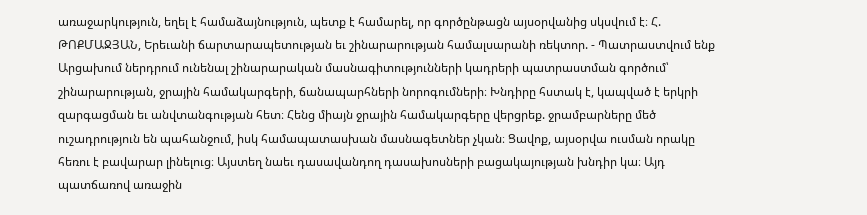առաջարկություն, եղել է համաձայնություն, պետք է համարել, որ գործընթացն այսօրվանից սկսվում է։ Հ. ԹՈՔՄԱՋՅԱՆ, Երեւանի ճարտարապետության եւ շինարարության համալսարանի ռեկտոր. - Պատրաստվում ենք Արցախում ներդրում ունենալ շինարարական մասնագիտությունների կադրերի պատրաստման գործում՝ շինարարության, ջրային համակարգերի, ճանապարհների նորոգումների։ Խնդիրը հստակ է, կապված է երկրի զարգացման եւ անվտանգության հետ։ Հենց միայն ջրային համակարգերը վերցրեք. ջրամբարները մեծ ուշադրություն են պահանջում, իսկ համապատասխան մասնագետներ չկան։ Ցավոք, այսօրվա ուսման որակը հեռու է բավարար լինելուց։ Այստեղ նաեւ դասավանդող դասախոսների բացակայության խնդիր կա։ Այդ պատճառով առաջին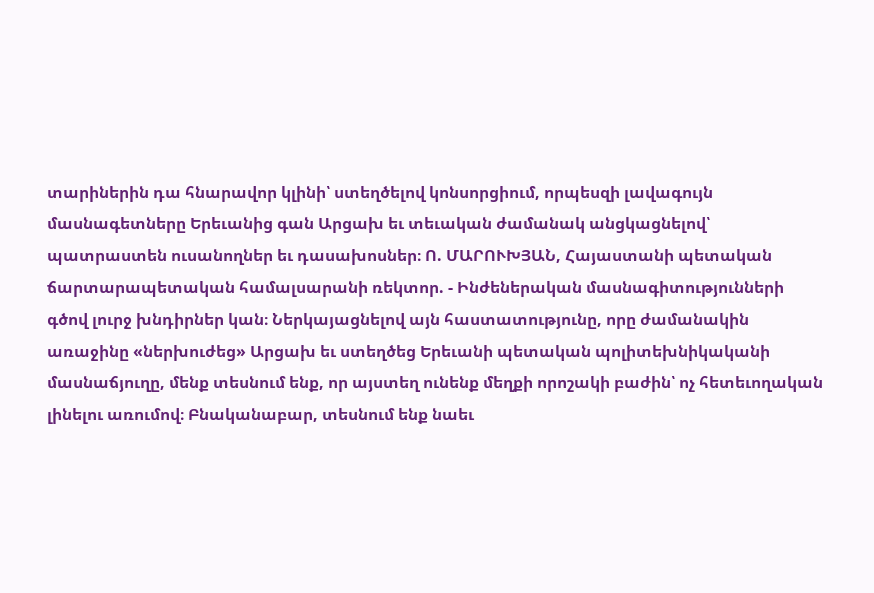տարիներին դա հնարավոր կլինի՝ ստեղծելով կոնսորցիում, որպեսզի լավագույն մասնագետները Երեւանից գան Արցախ եւ տեւական ժամանակ անցկացնելով՝ պատրաստեն ուսանողներ եւ դասախոսներ։ Ո. ՄԱՐՈՒԽՅԱՆ, Հայաստանի պետական ճարտարապետական համալսարանի ռեկտոր. - Ինժեներական մասնագիտությունների գծով լուրջ խնդիրներ կան։ Ներկայացնելով այն հաստատությունը, որը ժամանակին առաջինը «ներխուժեց» Արցախ եւ ստեղծեց Երեւանի պետական պոլիտեխնիկականի մասնաճյուղը, մենք տեսնում ենք, որ այստեղ ունենք մեղքի որոշակի բաժին՝ ոչ հետեւողական լինելու առումով։ Բնականաբար, տեսնում ենք նաեւ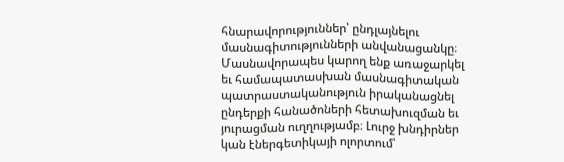հնարավորություններ՝ ընդլայնելու մասնագիտությունների անվանացանկը։ Մասնավորապես կարող ենք առաջարկել եւ համապատասխան մասնագիտական պատրաստականություն իրականացնել ընդերքի հանածոների հետախուզման եւ յուրացման ուղղությամբ։ Լուրջ խնդիրներ կան էներգետիկայի ոլորտում՝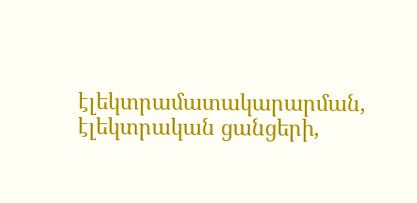էլեկտրամատակարարման, էլեկտրական ցանցերի,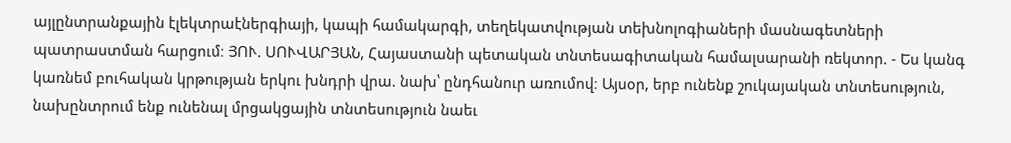այլընտրանքային էլեկտրաէներգիայի, կապի համակարգի, տեղեկատվության տեխնոլոգիաների մասնագետների պատրաստման հարցում։ ՅՈՒ. ՍՈՒՎԱՐՅԱՆ, Հայաստանի պետական տնտեսագիտական համալսարանի ռեկտոր. - Ես կանգ կառնեմ բուհական կրթության երկու խնդրի վրա. նախ՝ ընդհանուր առումով։ Այսօր, երբ ունենք շուկայական տնտեսություն, նախընտրում ենք ունենալ մրցակցային տնտեսություն նաեւ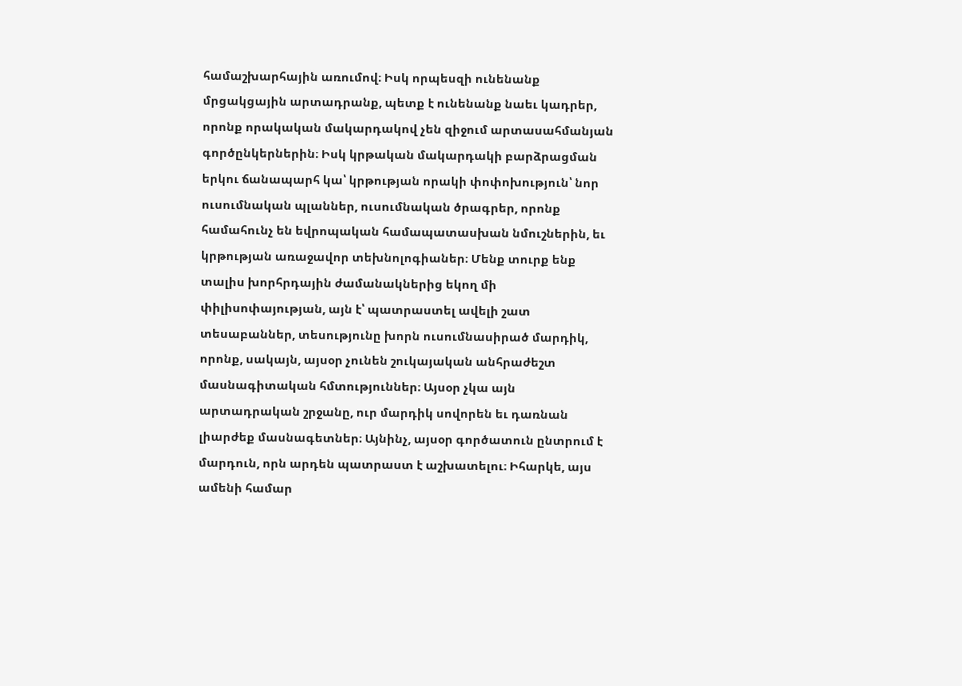համաշխարհային առումով։ Իսկ որպեսզի ունենանք մրցակցային արտադրանք, պետք է ունենանք նաեւ կադրեր, որոնք որակական մակարդակով չեն զիջում արտասահմանյան գործընկերներին։ Իսկ կրթական մակարդակի բարձրացման երկու ճանապարհ կա՝ կրթության որակի փոփոխություն՝ նոր ուսումնական պլաններ, ուսումնական ծրագրեր, որոնք համահունչ են եվրոպական համապատասխան նմուշներին, եւ կրթության առաջավոր տեխնոլոգիաներ։ Մենք տուրք ենք տալիս խորհրդային ժամանակներից եկող մի փիլիսոփայության, այն է՝ պատրաստել ավելի շատ տեսաբաններ, տեսությունը խորն ուսումնասիրած մարդիկ, որոնք, սակայն, այսօր չունեն շուկայական անհրաժեշտ մասնագիտական հմտություններ։ Այսօր չկա այն արտադրական շրջանը, ուր մարդիկ սովորեն եւ դառնան լիարժեք մասնագետներ։ Այնինչ, այսօր գործատուն ընտրում է մարդուն, որն արդեն պատրաստ է աշխատելու։ Իհարկե, այս ամենի համար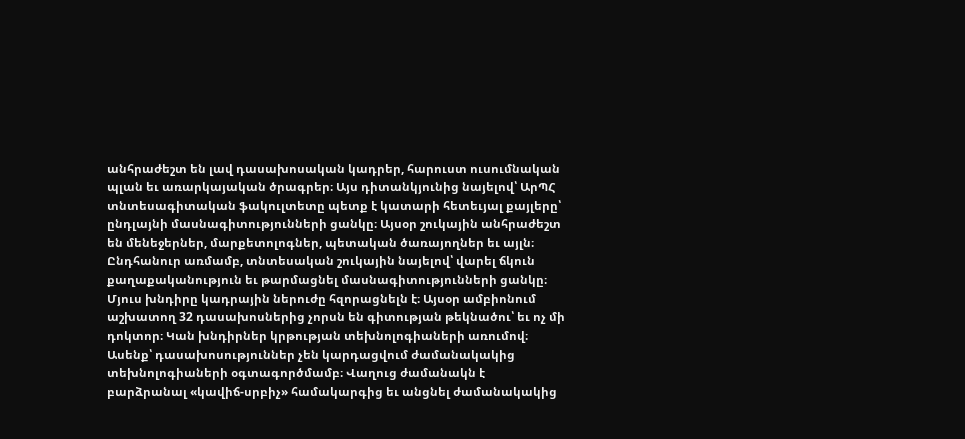անհրաժեշտ են լավ դասախոսական կադրեր, հարուստ ուսումնական պլան եւ առարկայական ծրագրեր։ Այս դիտանկյունից նայելով՝ ԱրՊՀ տնտեսագիտական ֆակուլտետը պետք է կատարի հետեւյալ քայլերը՝ ընդլայնի մասնագիտությունների ցանկը։ Այսօր շուկային անհրաժեշտ են մենեջերներ, մարքետոլոգներ, պետական ծառայողներ եւ այլն։ Ընդհանուր առմամբ, տնտեսական շուկային նայելով՝ վարել ճկուն քաղաքականություն եւ թարմացնել մասնագիտությունների ցանկը։ Մյուս խնդիրը կադրային ներուժը հզորացնելն է։ Այսօր ամբիոնում աշխատող 32 դասախոսներից չորսն են գիտության թեկնածու՝ եւ ոչ մի դոկտոր։ Կան խնդիրներ կրթության տեխնոլոգիաների առումով։ Ասենք՝ դասախոսություններ չեն կարդացվում ժամանակակից տեխնոլոգիաների օգտագործմամբ։ Վաղուց ժամանակն է բարձրանալ «կավիճ-սրբիչ» համակարգից եւ անցնել ժամանակակից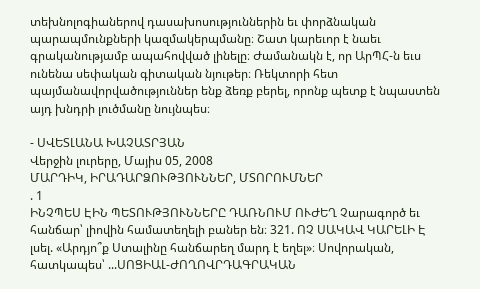տեխնոլոգիաներով դասախոսություններին եւ փորձնական պարապմունքների կազմակերպմանը։ Շատ կարեւոր է նաեւ գրականությամբ ապահովված լինելը։ Ժամանակն է, որ ԱրՊՀ-ն եւս ունենա սեփական գիտական նյութեր։ Ռեկտորի հետ պայմանավորվածություններ ենք ձեռք բերել, որոնք պետք է նպաստեն այդ խնդրի լուծմանը նույնպես։

- ՍՎԵՏԼԱՆԱ ԽԱՉԱՏՐՅԱՆ
Վերջին լուրերը, Մայիս 05, 2008
ՄԱՐԴԻԿ, ԻՐԱԴԱՐՁՈՒԹՅՈՒՆՆԵՐ, ՄՏՈՐՈՒՄՆԵՐ
. 1
ԻՆՉՊԵՍ ԷԻՆ ՊԵՏՈՒԹՅՈՒՆՆԵՐԸ ԴԱՌՆՈՒՄ ՈՒԺԵՂ Չարագործ եւ հանճար՝ լիովին համատեղելի բաներ են։ 321. ՈՉ ՍԱԿԱՎ ԿԱՐԵԼԻ Է լսել. «Արդյո՞ք Ստալինը հանճարեղ մարդ է եղել»։ Սովորական, հատկապես՝ ...ՍՈՑԻԱԼ-ԺՈՂՈՎՐԴԱԳՐԱԿԱՆ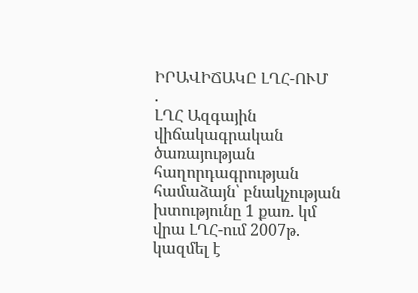ԻՐԱՎԻՃԱԿԸ ԼՂՀ-ՈՒՄ
.
ԼՂՀ Ազգային վիճակագրական ծառայության հաղորդագրության համաձայն՝ բնակչության խտությունը 1 քառ. կմ վրա ԼՂՀ-ում 2007թ. կազմել է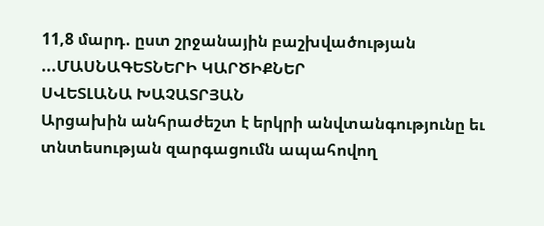11,8 մարդ. ըստ շրջանային բաշխվածության ...ՄԱՍՆԱԳԵՏՆԵՐԻ ԿԱՐԾԻՔՆԵՐ
ՍՎԵՏԼԱՆԱ ԽԱՉԱՏՐՅԱՆ
Արցախին անհրաժեշտ է երկրի անվտանգությունը եւ տնտեսության զարգացումն ապահովող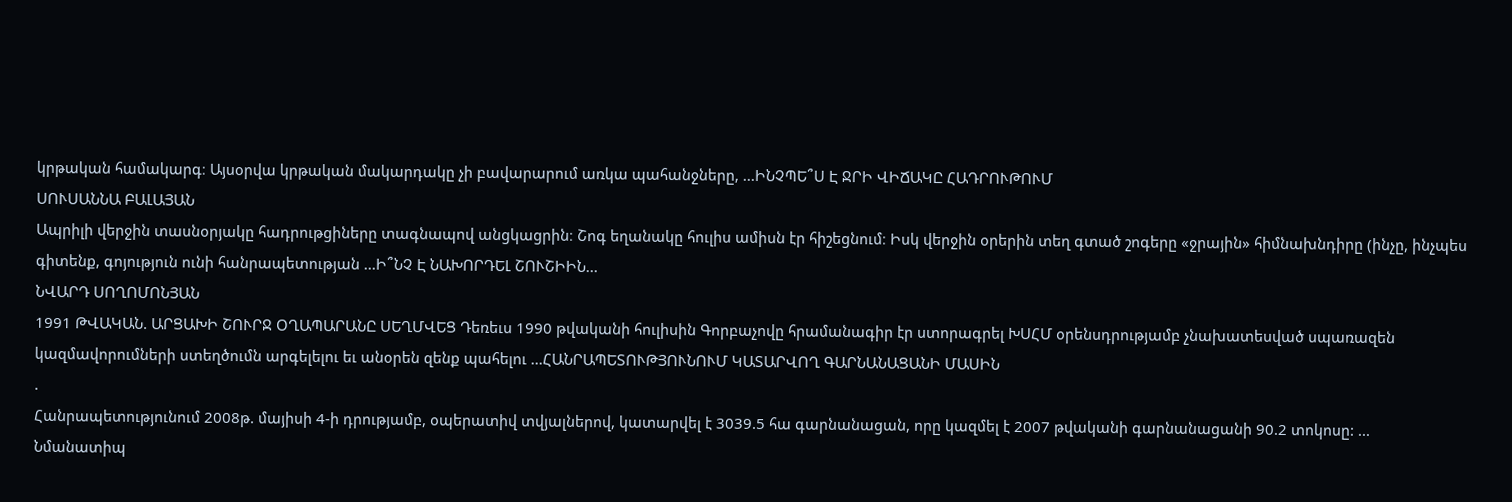կրթական համակարգ։ Այսօրվա կրթական մակարդակը չի բավարարում առկա պահանջները, ...ԻՆՉՊԵ՞Ս Է ՋՐԻ ՎԻՃԱԿԸ ՀԱԴՐՈՒԹՈՒՄ
ՍՈՒՍԱՆՆԱ ԲԱԼԱՅԱՆ
Ապրիլի վերջին տասնօրյակը հադրութցիները տագնապով անցկացրին։ Շոգ եղանակը հուլիս ամիսն էր հիշեցնում։ Իսկ վերջին օրերին տեղ գտած շոգերը «ջրային» հիմնախնդիրը (ինչը, ինչպես գիտենք, գոյություն ունի հանրապետության ...Ի՞ՆՉ Է ՆԱԽՈՐԴԵԼ ՇՈՒՇԻԻՆ...
ՆՎԱՐԴ ՍՈՂՈՄՈՆՅԱՆ
1991 ԹՎԱԿԱՆ. ԱՐՑԱԽԻ ՇՈՒՐՋ ՕՂԱՊԱՐԱՆԸ ՍԵՂՄՎԵՑ Դեռեւս 1990 թվականի հուլիսին Գորբաչովը հրամանագիր էր ստորագրել ԽՍՀՄ օրենսդրությամբ չնախատեսված սպառազեն կազմավորումների ստեղծումն արգելելու եւ անօրեն զենք պահելու ...ՀԱՆՐԱՊԵՏՈՒԹՅՈՒՆՈՒՄ ԿԱՏԱՐՎՈՂ ԳԱՐՆԱՆԱՑԱՆԻ ՄԱՍԻՆ
.
Հանրապետությունում 2008թ. մայիսի 4-ի դրությամբ, օպերատիվ տվյալներով, կատարվել է 3039.5 հա գարնանացան, որը կազմել է 2007 թվականի գարնանացանի 90.2 տոկոսը: ...
Նմանատիպ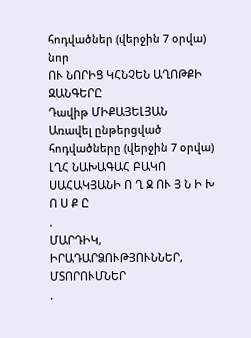հոդվածներ (վերջին 7 օրվա) նոր
ՈՒ ՆՈՐԻՑ ԿՀՆՉԵՆ ԱՂՈԹՔԻ ԶԱՆԳԵՐԸ
Դավիթ ՄԻՔԱՅԵԼՅԱՆ
Առավել ընթերցված հոդվածները (վերջին 7 օրվա)
ԼՂՀ ՆԱԽԱԳԱՀ ԲԱԿՈ ՍԱՀԱԿՅԱՆԻ Ո Ղ Ջ ՈՒ Յ Ն Ի Խ Ո Ս Ք Ը
.
ՄԱՐԴԻԿ, ԻՐԱԴԱՐՁՈՒԹՅՈՒՆՆԵՐ, ՄՏՈՐՈՒՄՆԵՐ
.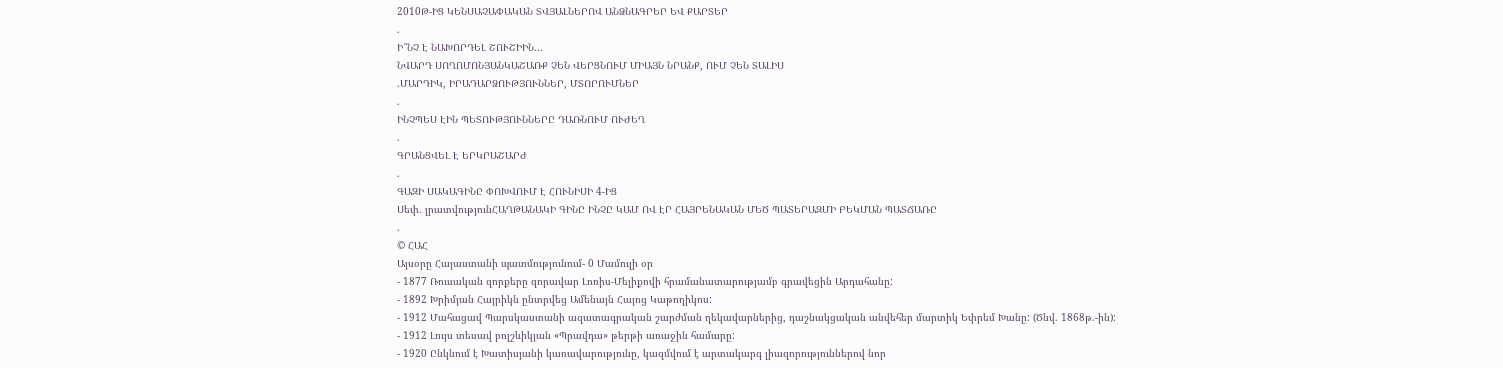2010Թ-ԻՑ ԿԵՆՍԱՉԱՓԱԿԱՆ ՏՎՅԱԼՆԵՐՈՎ ԱՆՁՆԱԳՐԵՐ ԵՎ ՔԱՐՏԵՐ
.
Ի՞ՆՉ Է ՆԱԽՈՐԴԵԼ ՇՈՒՇԻԻՆ...
ՆՎԱՐԴ ՍՈՂՈՄՈՆՅԱՆԿԱՇԱՌՔ ՉԵՆ ՎԵՐՑՆՈՒՄ ՄԻԱՅՆ ՆՐԱՆՔ, ՈՒՄ ՉԵՆ ՏԱԼԻՍ
.ՄԱՐԴԻԿ, ԻՐԱԴԱՐՁՈՒԹՅՈՒՆՆԵՐ, ՄՏՈՐՈՒՄՆԵՐ
.
ԻՆՉՊԵՍ ԷԻՆ ՊԵՏՈՒԹՅՈՒՆՆԵՐԸ ԴԱՌՆՈՒՄ ՈՒԺԵՂ
.
ԳՐԱՆՑՎԵԼ Է ԵՐԿՐԱՇԱՐԺ
.
ԳԱԶԻ ՍԱԿԱԳԻՆԸ ՓՈԽՎՈՒՄ Է ՀՈՒՆԻՍԻ 4-ԻՑ
Սեփ. լրատվությունՀԱՂԹԱՆԱԿԻ ԳԻՆԸ ԻՆՉԸ ԿԱՄ ՈՎ ԷՐ ՀԱՅՐԵՆԱԿԱՆ ՄԵԾ ՊԱՏԵՐԱԶՄԻ ԲԵԿՄԱՆ ՊԱՏՃԱՌԸ
.
© ՀԱՀ
Այսօրը Հայաստանի պատմությունում- 0 Մամուլի օր
- 1877 Ռուսական զորքերը զորավար Լոռիս-Մելիքովի հրամանատարությամբ գրավեցին Արդահանը:
- 1892 Խրիմյան Հայրիկն ընտրվեց Ամենայն Հայոց Կաթողիկոս:
- 1912 Մահացավ Պարսկաստանի ազատագրական շարժման ղեկավարներից, դաշնակցական անվեհեր մարտիկ Եփրեմ Խանը: (Ծնվ. 1868թ.-ին):
- 1912 Լույս տեսավ բոլշևիկյան «Պրավդա» թերթի առաջին համարը:
- 1920 Ընկնում է Խատիսյանի կառավարությունը, կազմվում է արտակարգ լիազորություններով նոր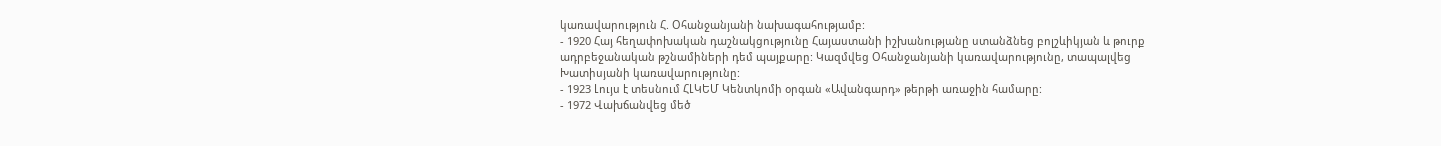կառավարություն Հ. Օհանջանյանի նախագահությամբ:
- 1920 Հայ հեղափոխական դաշնակցությունը Հայաստանի իշխանությանը ստանձնեց բոլշևիկյան և թուրք ադրբեջանական թշնամիների դեմ պայքարը: Կազմվեց Օհանջանյանի կառավարությունը, տապալվեց Խատիսյանի կառավարությունը:
- 1923 Լույս է տեսնում ՀԼԿԵՄ Կենտկոմի օրգան «Ավանգարդ» թերթի առաջին համարը:
- 1972 Վախճանվեց մեծ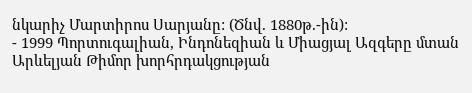նկարիչ Մարտիրոս Սարյանը: (Ծնվ. 1880թ.-ին):
- 1999 Պորտուգալիան, Ինդոնեզիան և Միացյալ Ազգերը մտան Արևելյան Թիմոր խորհրդակցության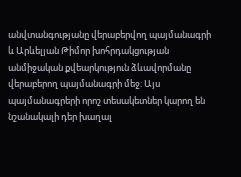անվտանգությանը վերաբերվող պայմանագրի և Արևելյան Թիմոր խոհրդակցության անմիջական քվեարկություն ձևավորմանը վերաբերող պայմանագրի մեջ: Այս պայմանագրերի որոշ տեսակետներ կարող են նշանակալի դեր խաղալ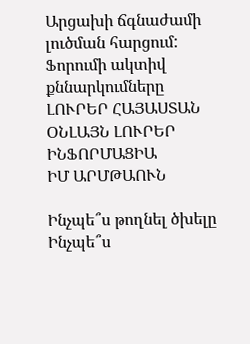Արցախի ճգնաժամի լուծման հարցում:
Ֆորումի ակտիվ քննարկումները
ԼՈՒՐԵՐ ՀԱՅԱՍՏԱՆ
ՕՆԼԱՅՆ ԼՈՒՐԵՐ
ԻՆՖՈՐՄԱՑԻԱ
ԻՄ ԱՐՄԹԱՈՒՆ

Ինչպե՞ս թողնել ծխելը
Ինչպե՞ս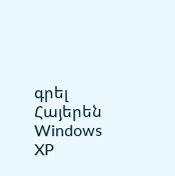գրել Հայերեն Windows XP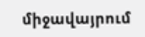միջավայրում